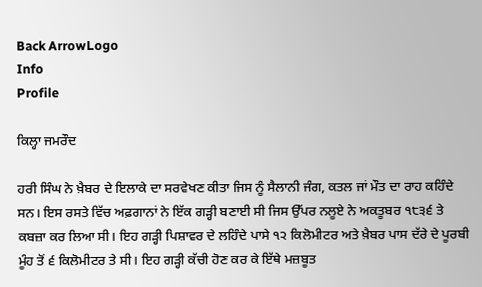Back ArrowLogo
Info
Profile

ਕਿਲ੍ਹਾ ਜਮਰੌਦ

ਹਰੀ ਸਿੰਘ ਨੇ ਖ਼ੈਬਰ ਦੇ ਇਲਾਕੇ ਦਾ ਸਰਵੇਖਣ ਕੀਤਾ ਜਿਸ ਨੂੰ ਸੈਲਾਨੀ ਜੰਗ, ਕਤਲ ਜਾਂ ਮੌਤ ਦਾ ਰਾਹ ਕਹਿੰਦੇ ਸਨ। ਇਸ ਰਸਤੇ ਵਿੱਚ ਅਫ਼ਗਾਨਾਂ ਨੇ ਇੱਕ ਗੜ੍ਹੀ ਬਣਾਈ ਸੀ ਜਿਸ ਉੱਪਰ ਨਲੂਏ ਨੇ ਅਕਤੂਬਰ ੧੮੩੬ ਤੇ ਕਬਜ਼ਾ ਕਰ ਲਿਆ ਸੀ। ਇਹ ਗੜ੍ਹੀ ਪਿਸ਼ਾਵਰ ਦੇ ਲਹਿੰਦੇ ਪਾਸੇ ੧੨ ਕਿਲੋਮੀਟਰ ਅਤੇ ਖ਼ੈਬਰ ਪਾਸ ਦੱਰੇ ਦੇ ਪੂਰਬੀ ਮੂੰਹ ਤੋਂ ੬ ਕਿਲੋਮੀਟਰ ਤੇ ਸੀ। ਇਹ ਗੜ੍ਹੀ ਕੱਚੀ ਹੋਣ ਕਰ ਕੇ ਇੱਥੇ ਮਜ਼ਬੂਤ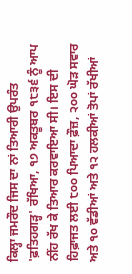ਕਿਲ੍ਹਾ ਜਮਰੌਦ ਜਿਸ ਦਾ ਨਾਂ ਤਿਆਰੀ ਉਪਰੰਤ 'ਫ਼ਤਿਹਗੜ੍ਹ' ਰੱਖਿਆ, ੧੭ ਅਕਤੂਬਰ ੧੮੩੬ ਨੂੰ ਆਪ ਨੀਂਹ ਰੱਖ ਕੇ ਤਿਆਰ ਕਰਵਾਇਆ ਸੀ। ਇਸ ਦੀ ਹਿਫ਼ਾਜਤ ਲਈ ੮੦੦ ਪਿਆਦਾ ਫ਼ੌਜ਼, ੨੦੦ ਘੋੜ ਸਵਾਰ ਅਤੇ ੧੦ ਵੱਡੀਆਂ ਅਤੇ ੧੨ ਹਲਕੀਆਂ ਤੋਪਾਂ ਰੱਖੀਆਂ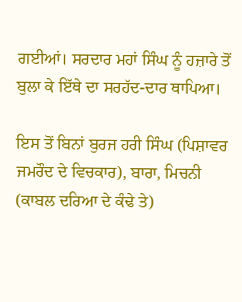ਗਈਆਂ। ਸਰਦਾਰ ਮਹਾਂ ਸਿੰਘ ਨੂੰ ਹਜ਼ਾਰੇ ਤੋਂ ਬੁਲਾ ਕੇ ਇੱਥੇ ਦਾ ਸਰਹੱਦ-ਦਾਰ ਥਾਪਿਆ।

ਇਸ ਤੋਂ ਬਿਨਾਂ ਬੁਰਜ ਹਰੀ ਸਿੰਘ (ਪਿਸ਼ਾਵਰ ਜਮਰੌਦ ਦੇ ਵਿਚਕਾਰ), ਬਾਰਾ, ਮਿਚਨੀ (ਕਾਬਲ ਦਰਿਆ ਦੇ ਕੰਢੇ ਤੇ)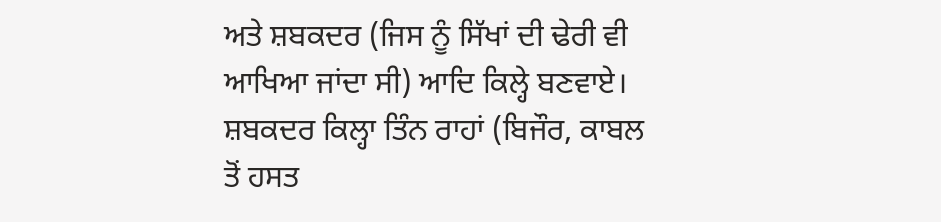ਅਤੇ ਸ਼ਬਕਦਰ (ਜਿਸ ਨੂੰ ਸਿੱਖਾਂ ਦੀ ਢੇਰੀ ਵੀ ਆਖਿਆ ਜਾਂਦਾ ਸੀ) ਆਦਿ ਕਿਲ੍ਹੇ ਬਣਵਾਏ। ਸ਼ਬਕਦਰ ਕਿਲ੍ਹਾ ਤਿੰਨ ਰਾਹਾਂ (ਬਿਜੌਰ, ਕਾਬਲ ਤੋਂ ਹਸਤ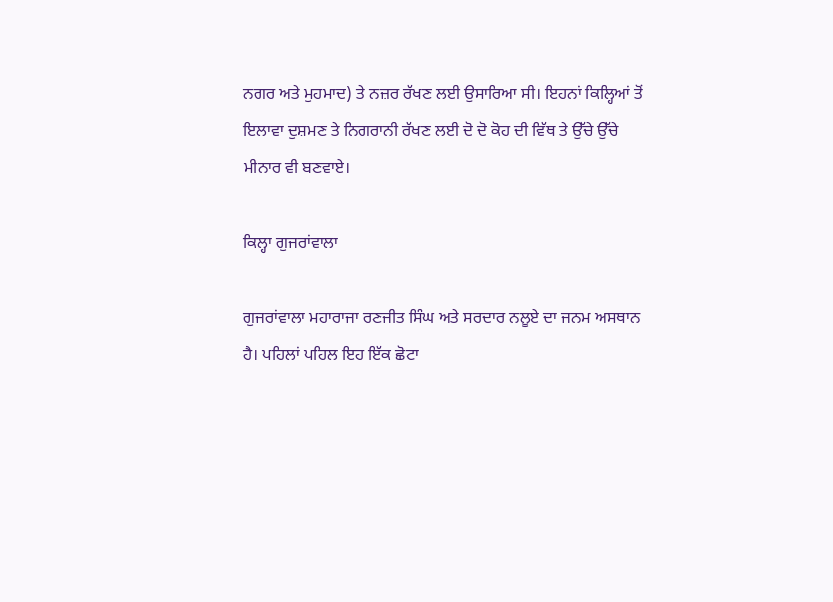ਨਗਰ ਅਤੇ ਮੁਹਮਾਦ) ਤੇ ਨਜ਼ਰ ਰੱਖਣ ਲਈ ਉਸਾਰਿਆ ਸੀ। ਇਹਨਾਂ ਕਿਲ੍ਹਿਆਂ ਤੋਂ ਇਲਾਵਾ ਦੁਸ਼ਮਣ ਤੇ ਨਿਗਰਾਨੀ ਰੱਖਣ ਲਈ ਦੋ ਦੋ ਕੋਹ ਦੀ ਵਿੱਥ ਤੇ ਉੱਚੇ ਉੱਚੇ ਮੀਨਾਰ ਵੀ ਬਣਵਾਏ।

ਕਿਲ੍ਹਾ ਗੁਜਰਾਂਵਾਲਾ

ਗੁਜਰਾਂਵਾਲਾ ਮਹਾਰਾਜਾ ਰਣਜੀਤ ਸਿੰਘ ਅਤੇ ਸਰਦਾਰ ਨਲੂਏ ਦਾ ਜਨਮ ਅਸਥਾਨ ਹੈ। ਪਹਿਲਾਂ ਪਹਿਲ ਇਹ ਇੱਕ ਛੋਟਾ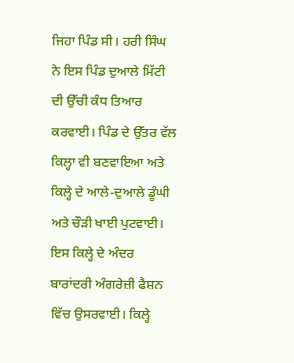ਜਿਹਾ ਪਿੰਡ ਸੀ। ਹਰੀ ਸਿੰਘ ਨੇ ਇਸ ਪਿੰਡ ਦੁਆਲੇ ਮਿੱਟੀ ਦੀ ਉੱਚੀ ਕੰਧ ਤਿਆਰ ਕਰਵਾਈ। ਪਿੰਡ ਦੇ ਉੱਤਰ ਵੱਲ ਕਿਲ੍ਹਾ ਵੀ ਬਣਵਾਇਆ ਅਤੇ ਕਿਲ੍ਹੇ ਦੇ ਆਲੇ-ਦੁਆਲੇ ਡੂੰਘੀ ਅਤੇ ਚੌੜੀ ਖਾਈ ਪੁਟਵਾਈ। ਇਸ ਕਿਲ੍ਹੇ ਦੇ ਅੰਦਰ ਬਾਰਾਂਦਰੀ ਅੰਗਰੇਜ਼ੀ ਫੈਸ਼ਨ ਵਿੱਚ ਉਸਰਵਾਈ। ਕਿਲ੍ਹੇ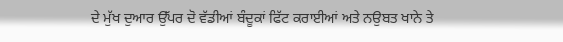ਦੇ ਮੁੱਖ ਦੁਆਰ ਉੱਪਰ ਦੋ ਵੱਡੀਆਂ ਬੰਦੂਕਾਂ ਫਿੱਟ ਕਰਾਈਆਂ ਅਤੇ ਨਉਬਤ ਖਾਨੇ ਤੇ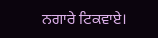ਨਗਾਰੇ ਟਿਕਵਾਏ।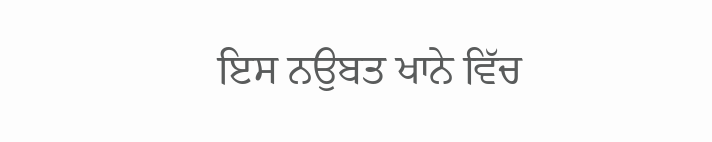ਇਸ ਨਉਬਤ ਖਾਨੇ ਵਿੱਚ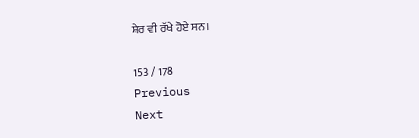ਸ਼ੇਰ ਵੀ ਰੱਖੇ ਹੋਏ ਸਨ।

153 / 178
Previous
Next